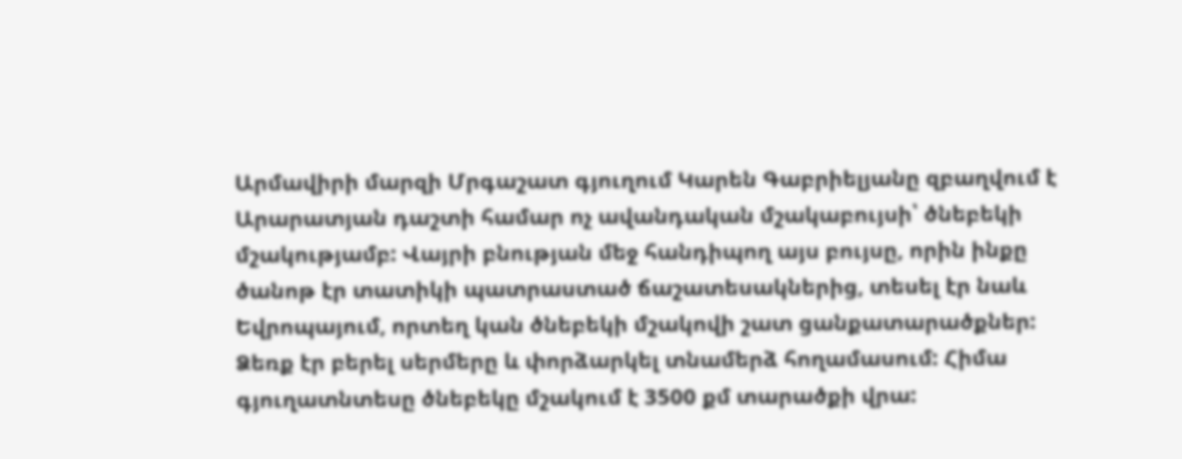Արմավիրի մարզի Մրգաշատ գյուղում Կարեն Գաբրիելյանը զբաղվում է Արարատյան դաշտի համար ոչ ավանդական մշակաբույսի՝ ծնեբեկի մշակությամբ: Վայրի բնության մեջ հանդիպող այս բույսը, որին ինքը ծանոթ էր տատիկի պատրաստած ճաշատեսակներից, տեսել էր նաև Եվրոպայում, որտեղ կան ծնեբեկի մշակովի շատ ցանքատարածքներ: Ձեռք էր բերել սերմերը և փորձարկել տնամերձ հողամասում: Հիմա գյուղատնտեսը ծնեբեկը մշակում է 3500 քմ տարածքի վրա: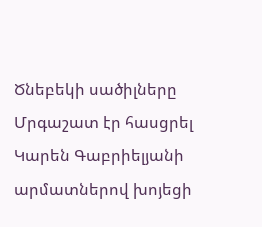Ծնեբեկի սածիլները Մրգաշատ էր հասցրել Կարեն Գաբրիելյանի արմատներով խոյեցի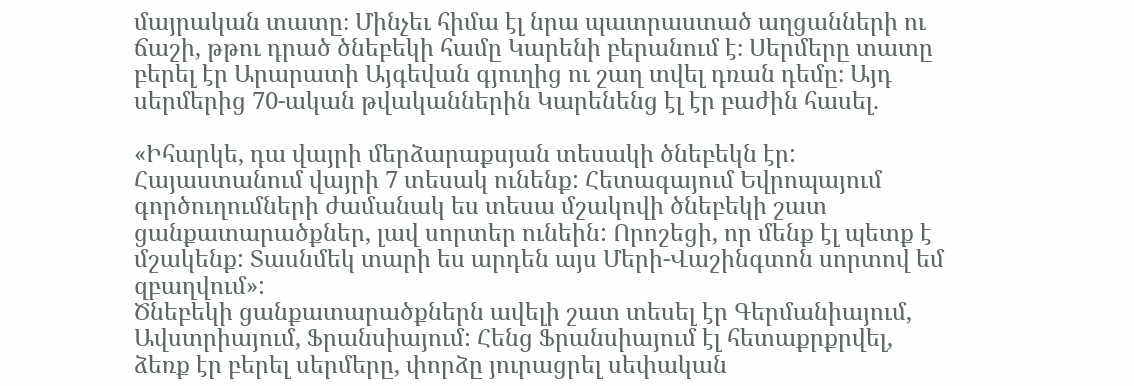մայրական տատը։ Մինչեւ հիմա էլ նրա պատրաստած աղցանների ու ճաշի, թթու դրած ծնեբեկի համը Կարենի բերանում է։ Սերմերը տատը բերել էր Արարատի Այգեվան գյուղից ու շաղ տվել դռան դեմը։ Այդ սերմերից 70-ական թվականներին Կարենենց էլ էր բաժին հասել.

«Իհարկե, դա վայրի մերձարաքսյան տեսակի ծնեբեկն էր: Հայաստանում վայրի 7 տեսակ ունենք: Հետագայում Եվրոպայում գործուղումների ժամանակ ես տեսա մշակովի ծնեբեկի շատ ցանքատարածքներ, լավ սորտեր ունեին: Որոշեցի, որ մենք էլ պետք է մշակենք: Տասնմեկ տարի ես արդեն այս Մերի-Վաշինգտոն սորտով եմ զբաղվում»:
Ծնեբեկի ցանքատարածքներն ավելի շատ տեսել էր Գերմանիայում, Ավստրիայում, Ֆրանսիայում: Հենց Ֆրանսիայում էլ հետաքրքրվել, ձեռք էր բերել սերմերը, փորձը յուրացրել սեփական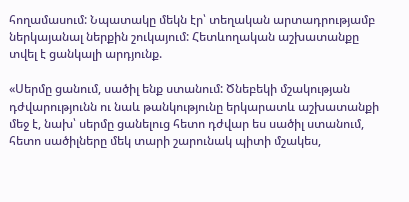հողամասում: Նպատակը մեկն էր՝ տեղական արտադրությամբ ներկայանալ ներքին շուկայում: Հետևողական աշխատանքը տվել է ցանկալի արդյունք.

«Սերմը ցանում, սածիլ ենք ստանում: Ծնեբեկի մշակության դժվարությունն ու նաև թանկությունը երկարատև աշխատանքի մեջ է, նախ՝ սերմը ցանելուց հետո դժվար ես սածիլ ստանում, հետո սածիլները մեկ տարի շարունակ պիտի մշակես,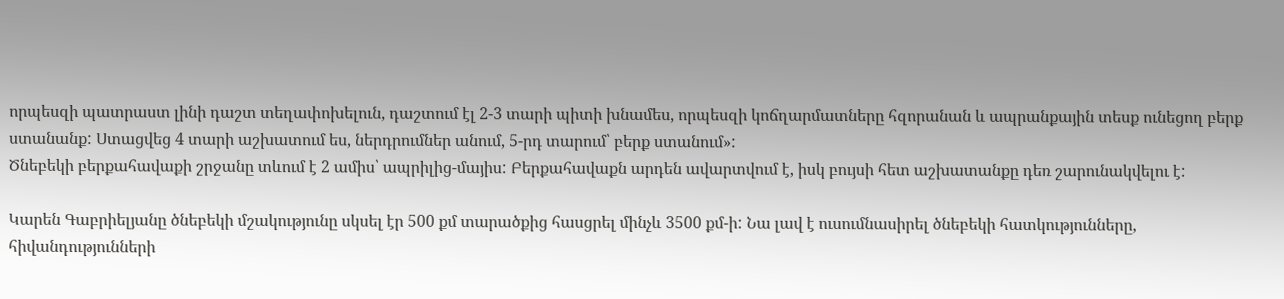որպեսզի պատրաստ լինի դաշտ տեղափոխելուն, դաշտում էլ 2-3 տարի պիտի խնամես, որպեսզի կոճղարմատները հզորանան և ապրանքային տեսք ունեցող բերք ստանանք: Ստացվեց 4 տարի աշխատում ես, ներդրումներ անում, 5-րդ տարում՝ բերք ստանում»:
Ծնեբեկի բերքահավաքի շրջանը տևում է 2 ամիս՝ ապրիլից-մայիս: Բերքահավաքն արդեն ավարտվում է, իսկ բույսի հետ աշխատանքը դեռ շարունակվելու է:

Կարեն Գաբրիելյանը ծնեբեկի մշակությունը սկսել էր 500 քմ տարածքից հասցրել մինչև 3500 քմ-ի: Նա լավ է ուսումնասիրել ծնեբեկի հատկությունները, հիվանդությունների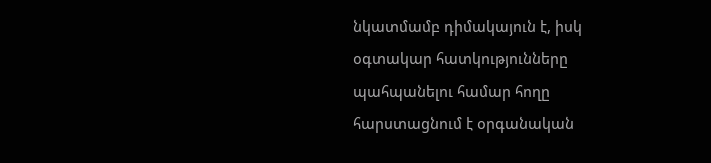նկատմամբ դիմակայուն է, իսկ օգտակար հատկությունները պահպանելու համար հողը հարստացնում է օրգանական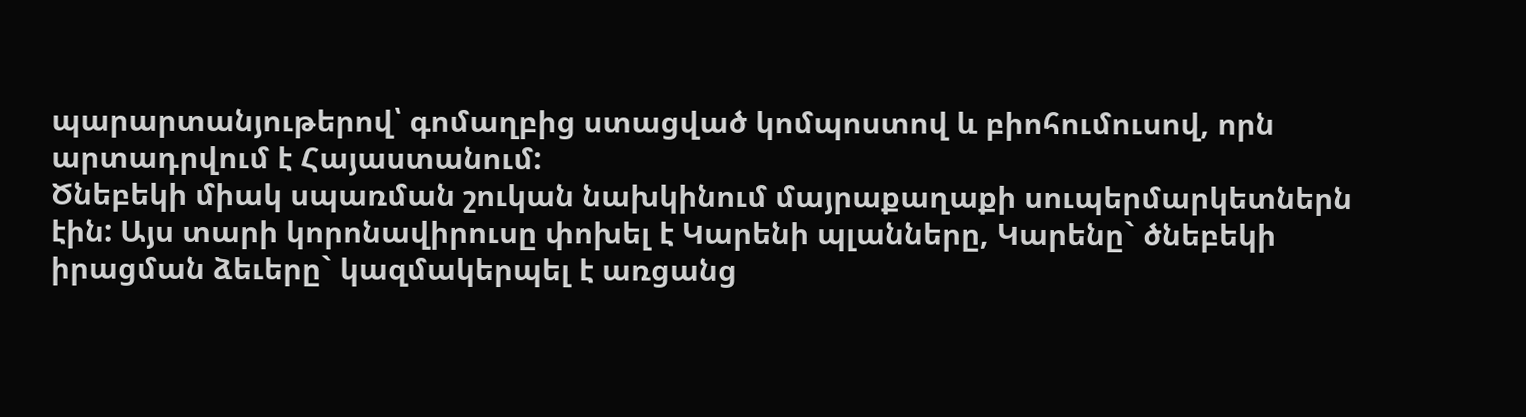պարարտանյութերով՝ գոմաղբից ստացված կոմպոստով և բիոհումուսով, որն արտադրվում է Հայաստանում:
Ծնեբեկի միակ սպառման շուկան նախկինում մայրաքաղաքի սուպերմարկետներն էին: Այս տարի կորոնավիրուսը փոխել է Կարենի պլանները, Կարենը` ծնեբեկի իրացման ձեւերը` կազմակերպել է առցանց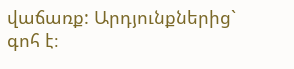վաճառք: Արդյունքներից` գոհ է։